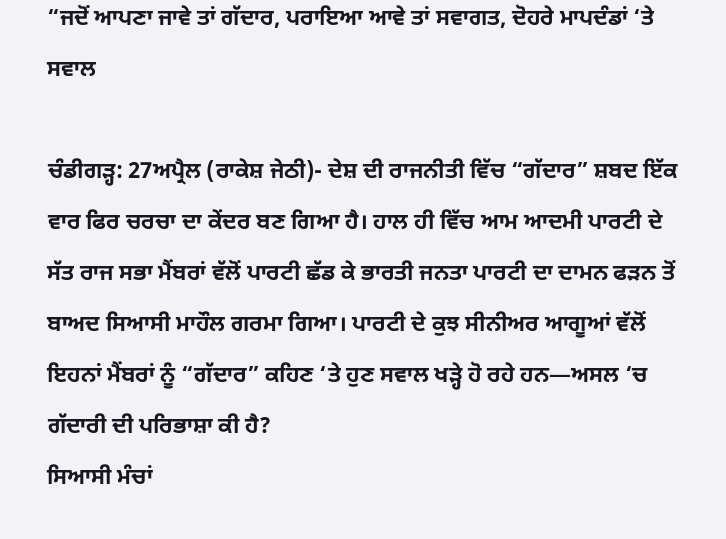“ਜਦੋਂ ਆਪਣਾ ਜਾਵੇ ਤਾਂ ਗੱਦਾਰ, ਪਰਾਇਆ ਆਵੇ ਤਾਂ ਸਵਾਗਤ, ਦੋਹਰੇ ਮਾਪਦੰਡਾਂ ‘ਤੇ ਸਵਾਲ

ਚੰਡੀਗੜ੍ਹ: 27ਅਪ੍ਰੈਲ (ਰਾਕੇਸ਼ ਜੇਠੀ)- ਦੇਸ਼ ਦੀ ਰਾਜਨੀਤੀ ਵਿੱਚ “ਗੱਦਾਰ” ਸ਼ਬਦ ਇੱਕ ਵਾਰ ਫਿਰ ਚਰਚਾ ਦਾ ਕੇਂਦਰ ਬਣ ਗਿਆ ਹੈ। ਹਾਲ ਹੀ ਵਿੱਚ ਆਮ ਆਦਮੀ ਪਾਰਟੀ ਦੇ ਸੱਤ ਰਾਜ ਸਭਾ ਮੈਂਬਰਾਂ ਵੱਲੋਂ ਪਾਰਟੀ ਛੱਡ ਕੇ ਭਾਰਤੀ ਜਨਤਾ ਪਾਰਟੀ ਦਾ ਦਾਮਨ ਫੜਨ ਤੋਂ ਬਾਅਦ ਸਿਆਸੀ ਮਾਹੌਲ ਗਰਮਾ ਗਿਆ। ਪਾਰਟੀ ਦੇ ਕੁਝ ਸੀਨੀਅਰ ਆਗੂਆਂ ਵੱਲੋਂ ਇਹਨਾਂ ਮੈਂਬਰਾਂ ਨੂੰ “ਗੱਦਾਰ” ਕਹਿਣ ‘ਤੇ ਹੁਣ ਸਵਾਲ ਖੜ੍ਹੇ ਹੋ ਰਹੇ ਹਨ—ਅਸਲ ‘ਚ ਗੱਦਾਰੀ ਦੀ ਪਰਿਭਾਸ਼ਾ ਕੀ ਹੈ?
ਸਿਆਸੀ ਮੰਚਾਂ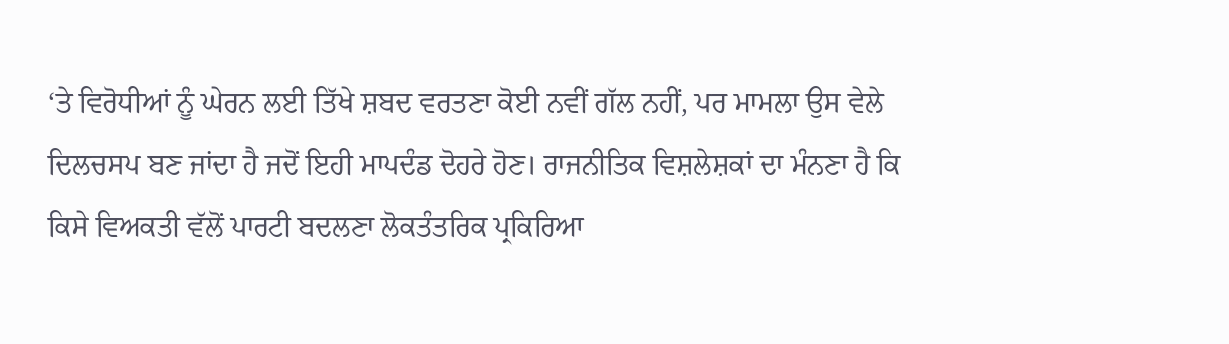‘ਤੇ ਵਿਰੋਧੀਆਂ ਨੂੰ ਘੇਰਨ ਲਈ ਤਿੱਖੇ ਸ਼ਬਦ ਵਰਤਣਾ ਕੋਈ ਨਵੀਂ ਗੱਲ ਨਹੀਂ, ਪਰ ਮਾਮਲਾ ਉਸ ਵੇਲੇ ਦਿਲਚਸਪ ਬਣ ਜਾਂਦਾ ਹੈ ਜਦੋਂ ਇਹੀ ਮਾਪਦੰਡ ਦੋਹਰੇ ਹੋਣ। ਰਾਜਨੀਤਿਕ ਵਿਸ਼ਲੇਸ਼ਕਾਂ ਦਾ ਮੰਨਣਾ ਹੈ ਕਿ ਕਿਸੇ ਵਿਅਕਤੀ ਵੱਲੋਂ ਪਾਰਟੀ ਬਦਲਣਾ ਲੋਕਤੰਤਰਿਕ ਪ੍ਰਕਿਰਿਆ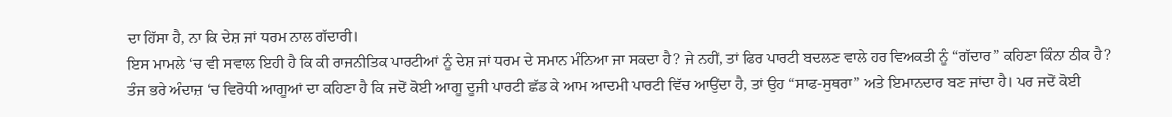ਦਾ ਹਿੱਸਾ ਹੈ, ਨਾ ਕਿ ਦੇਸ਼ ਜਾਂ ਧਰਮ ਨਾਲ ਗੱਦਾਰੀ।
ਇਸ ਮਾਮਲੇ ‘ਚ ਵੀ ਸਵਾਲ ਇਹੀ ਹੈ ਕਿ ਕੀ ਰਾਜਨੀਤਿਕ ਪਾਰਟੀਆਂ ਨੂੰ ਦੇਸ਼ ਜਾਂ ਧਰਮ ਦੇ ਸਮਾਨ ਮੰਨਿਆ ਜਾ ਸਕਦਾ ਹੈ? ਜੇ ਨਹੀਂ, ਤਾਂ ਫਿਰ ਪਾਰਟੀ ਬਦਲਣ ਵਾਲੇ ਹਰ ਵਿਅਕਤੀ ਨੂੰ “ਗੱਦਾਰ” ਕਹਿਣਾ ਕਿੰਨਾ ਠੀਕ ਹੈ?
ਤੰਜ ਭਰੇ ਅੰਦਾਜ਼ ‘ਚ ਵਿਰੋਧੀ ਆਗੂਆਂ ਦਾ ਕਹਿਣਾ ਹੈ ਕਿ ਜਦੋਂ ਕੋਈ ਆਗੂ ਦੂਜੀ ਪਾਰਟੀ ਛੱਡ ਕੇ ਆਮ ਆਦਮੀ ਪਾਰਟੀ ਵਿੱਚ ਆਉਂਦਾ ਹੈ, ਤਾਂ ਉਹ “ਸਾਫ-ਸੁਥਰਾ” ਅਤੇ ਇਮਾਨਦਾਰ ਬਣ ਜਾਂਦਾ ਹੈ। ਪਰ ਜਦੋਂ ਕੋਈ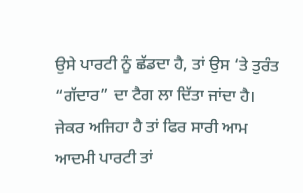ਉਸੇ ਪਾਰਟੀ ਨੂੰ ਛੱਡਦਾ ਹੈ, ਤਾਂ ਉਸ ‘ਤੇ ਤੁਰੰਤ “ਗੱਦਾਰ” ਦਾ ਟੈਗ ਲਾ ਦਿੱਤਾ ਜਾਂਦਾ ਹੈ।
ਜੇਕਰ ਅਜਿਹਾ ਹੈ ਤਾਂ ਫਿਰ ਸਾਰੀ ਆਮ ਆਦਮੀ ਪਾਰਟੀ ਤਾਂ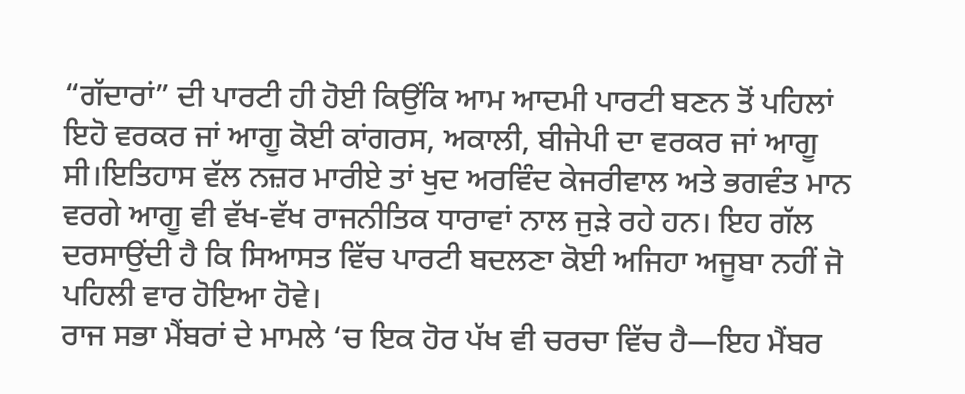“ਗੱਦਾਰਾਂ” ਦੀ ਪਾਰਟੀ ਹੀ ਹੋਈ ਕਿਉਂਕਿ ਆਮ ਆਦਮੀ ਪਾਰਟੀ ਬਣਨ ਤੋਂ ਪਹਿਲਾਂ ਇਹੋ ਵਰਕਰ ਜਾਂ ਆਗੂ ਕੋਈ ਕਾਂਗਰਸ, ਅਕਾਲੀ, ਬੀਜੇਪੀ ਦਾ ਵਰਕਰ ਜਾਂ ਆਗੂ ਸੀ।ਇਤਿਹਾਸ ਵੱਲ ਨਜ਼ਰ ਮਾਰੀਏ ਤਾਂ ਖੁਦ ਅਰਵਿੰਦ ਕੇਜਰੀਵਾਲ ਅਤੇ ਭਗਵੰਤ ਮਾਨ ਵਰਗੇ ਆਗੂ ਵੀ ਵੱਖ-ਵੱਖ ਰਾਜਨੀਤਿਕ ਧਾਰਾਵਾਂ ਨਾਲ ਜੁੜੇ ਰਹੇ ਹਨ। ਇਹ ਗੱਲ ਦਰਸਾਉਂਦੀ ਹੈ ਕਿ ਸਿਆਸਤ ਵਿੱਚ ਪਾਰਟੀ ਬਦਲਣਾ ਕੋਈ ਅਜਿਹਾ ਅਜੂਬਾ ਨਹੀਂ ਜੋ ਪਹਿਲੀ ਵਾਰ ਹੋਇਆ ਹੋਵੇ।
ਰਾਜ ਸਭਾ ਮੈਂਬਰਾਂ ਦੇ ਮਾਮਲੇ ‘ਚ ਇਕ ਹੋਰ ਪੱਖ ਵੀ ਚਰਚਾ ਵਿੱਚ ਹੈ—ਇਹ ਮੈਂਬਰ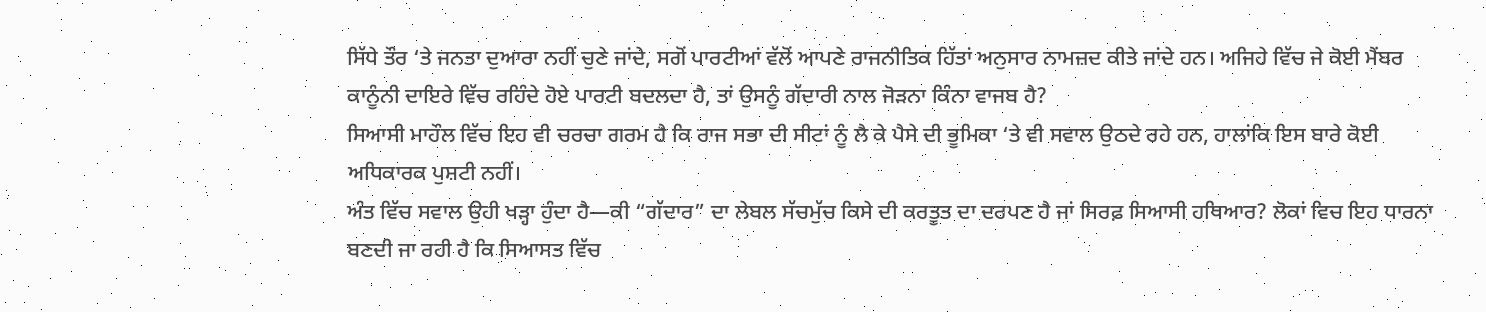ਸਿੱਧੇ ਤੌਰ ‘ਤੇ ਜਨਤਾ ਦੁਆਰਾ ਨਹੀਂ ਚੁਣੇ ਜਾਂਦੇ, ਸਗੋਂ ਪਾਰਟੀਆਂ ਵੱਲੋਂ ਆਪਣੇ ਰਾਜਨੀਤਿਕ ਹਿੱਤਾਂ ਅਨੁਸਾਰ ਨਾਮਜ਼ਦ ਕੀਤੇ ਜਾਂਦੇ ਹਨ। ਅਜਿਹੇ ਵਿੱਚ ਜੇ ਕੋਈ ਮੈਂਬਰ ਕਾਨੂੰਨੀ ਦਾਇਰੇ ਵਿੱਚ ਰਹਿੰਦੇ ਹੋਏ ਪਾਰਟੀ ਬਦਲਦਾ ਹੈ, ਤਾਂ ਉਸਨੂੰ ਗੱਦਾਰੀ ਨਾਲ ਜੋੜਨਾ ਕਿੰਨਾ ਵਾਜਬ ਹੈ?
ਸਿਆਸੀ ਮਾਹੌਲ ਵਿੱਚ ਇਹ ਵੀ ਚਰਚਾ ਗਰਮ ਹੈ ਕਿ ਰਾਜ ਸਭਾ ਦੀ ਸੀਟਾਂ ਨੂੰ ਲੈ ਕੇ ਪੈਸੇ ਦੀ ਭੂਮਿਕਾ ‘ਤੇ ਵੀ ਸਵਾਲ ਉਠਦੇ ਰਹੇ ਹਨ, ਹਾਲਾਂਕਿ ਇਸ ਬਾਰੇ ਕੋਈ ਅਧਿਕਾਰਕ ਪੁਸ਼ਟੀ ਨਹੀਂ।
ਅੰਤ ਵਿੱਚ ਸਵਾਲ ਉਹੀ ਖੜ੍ਹਾ ਹੁੰਦਾ ਹੈ—ਕੀ “ਗੱਦਾਰ” ਦਾ ਲੇਬਲ ਸੱਚਮੁੱਚ ਕਿਸੇ ਦੀ ਕਰਤੂਤ ਦਾ ਦਰਪਣ ਹੈ ਜਾਂ ਸਿਰਫ਼ ਸਿਆਸੀ ਹਥਿਆਰ? ਲੋਕਾਂ ਵਿਚ ਇਹ ਧਾਰਨਾ ਬਣਦੀ ਜਾ ਰਹੀ ਹੈ ਕਿ ਸਿਆਸਤ ਵਿੱਚ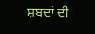ਸ਼ਬਦਾਂ ਦੀ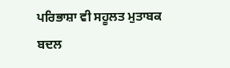ਪਰਿਭਾਸ਼ਾ ਵੀ ਸਹੂਲਤ ਮੁਤਾਬਕ ਬਦਲ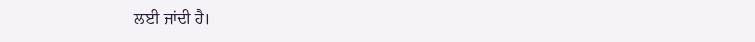ਲਈ ਜਾਂਦੀ ਹੈ।